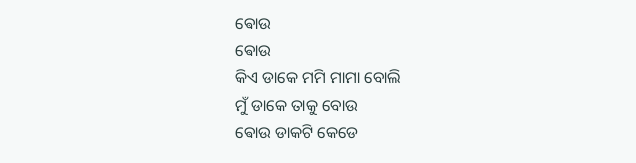ଵୋଉ
ଵୋଉ
କିଏ ଡାକେ ମମି ମାମା ବୋଲି
ମୁଁ ଡାକେ ତାକୁ ବୋଉ
ଵୋଉ ଡାକଟି କେଡେ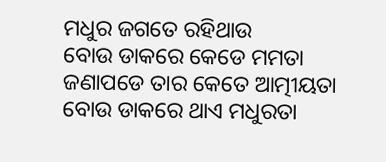ମଧୁର ଜଗତେ ରହିଥାଉ
ବୋଉ ଡାକରେ କେଡେ ମମତା
ଜଣାପଡେ ତାର କେତେ ଆତ୍ମୀୟତା
ବୋଉ ଡାକରେ ଥାଏ ମଧୁରତା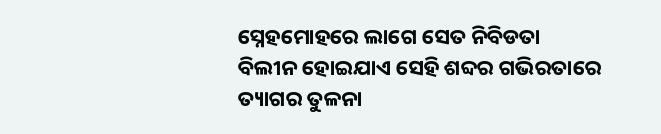ସ୍ନେହମୋହରେ ଲାଗେ ସେତ ନିବିଡତା
ବିଲୀନ ହୋଇଯାଏ ସେହି ଶବ୍ଦର ଗଭିରତାରେ
ତ୍ୟାଗର ତୁଳନା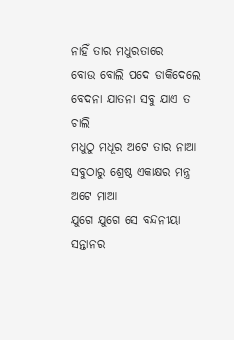ନାହିଁ ତାର ମଧୁରତାରେ
ବୋଉ ବୋଲି ପଦେ ଡାକିଦେଲେ
ବେଦନା ଯାତନା ସବୁ ଯାଏ ତ ଚାଲି
ମଧୁଠୁ ମଧୂର ଅଟେ ତାର ନାଆ
ସବୁଠାରୁ ଶ୍ରେଷ୍ଠ ଏକାକ୍ଷର ମନ୍ତ୍ର ଅଟେ ମାଆ
ଯୁଗେ ଯୁଗେ ସେ ବନ୍ଦନୀୟା
ସନ୍ତାନର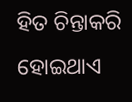ହିତ ଚିନ୍ତାକରି ହୋଇଥାଏ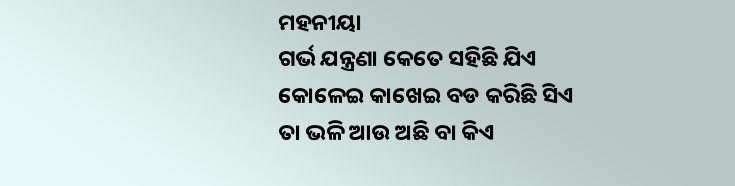ମହନୀୟା
ଗର୍ଭ ଯନ୍ତ୍ରଣା କେତେ ସହିଛି ଯିଏ
କୋଳେଇ କାଖେଇ ବଡ କରିଛି ସିଏ
ତା ଭଳି ଆଉ ଅଛି ବା କିଏ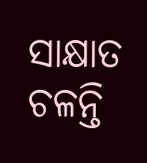ସାକ୍ଷାତ ଚଳନ୍ତି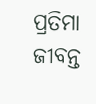ପ୍ରତିମା ଜୀବନ୍ତ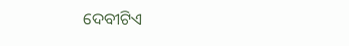ଦେବୀଟିଏ